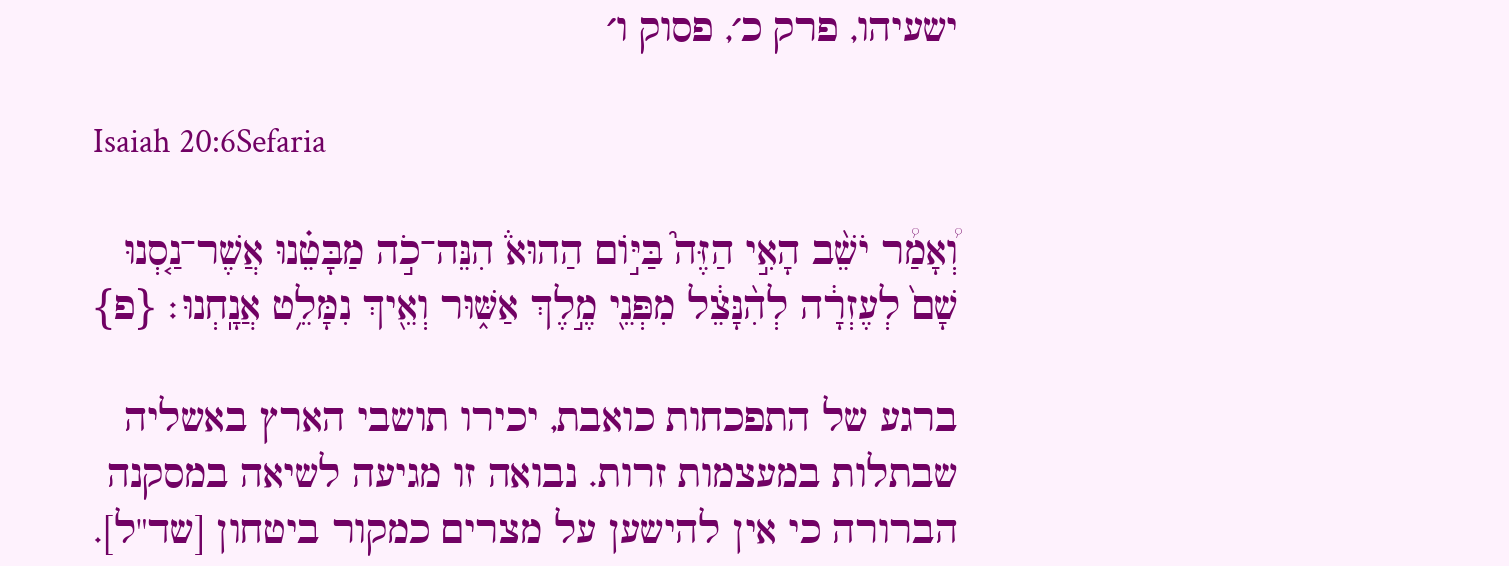ישעיהו, פרק כ׳, פסוק ו׳

Isaiah 20:6Sefaria

וְ֠אָמַ֠ר יֹשֵׁ֨ב הָאִ֣י הַזֶּה֮ בַּיּ֣וֹם הַהוּא֒ הִנֵּה־כֹ֣ה מַבָּטֵ֗נוּ אֲשֶׁר־נַ֤סְנוּ שָׁם֙ לְעֶזְרָ֔ה לְהִ֨נָּצֵ֔ל מִפְּנֵ֖י מֶ֣לֶךְ אַשּׁ֑וּר וְאֵ֖יךְ נִמָּלֵ֥ט אֲנָֽחְנוּ׃ {פ}

ברגע של התפכחות כואבת, יכירו תושבי הארץ באשליה שבתלות במעצמות זרות. נבואה זו מגיעה לשיאה במסקנה הברורה כי אין להישען על מצרים כמקור ביטחון [שד"ל].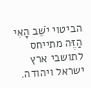הביטוי יֹשֵׁב הָאִי הַזֶּה מתייחס לתושבי ארץ ישראל ויהודה.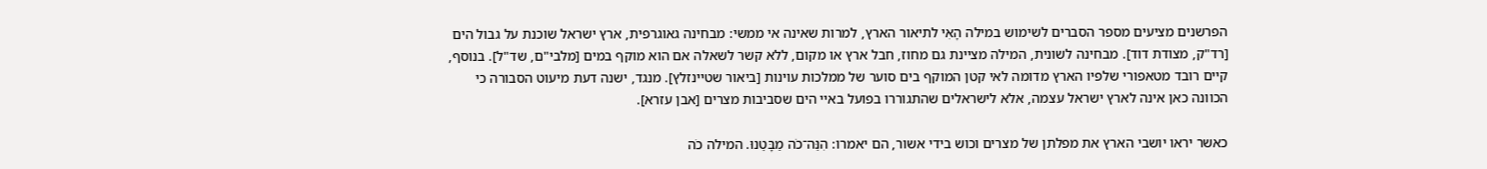הפרשנים מציעים מספר הסברים לשימוש במילה הָאִי לתיאור הארץ, למרות שאינה אי ממשי: מבחינה גאוגרפית, ארץ ישראל שוכנת על גבול הים [רד"ק, מצודת דוד]. מבחינה לשונית, המילה מציינת גם מחוז, חבל ארץ או מקום, ללא קשר לשאלה אם הוא מוקף במים [מלבי"ם, שד"ל]. בנוסף, קיים רובד מטאפורי שלפיו הארץ מדומה לאי קטן המוקף בים סוער של ממלכות עוינות [ביאור שטיינזלץ]. מנגד, ישנה דעת מיעוט הסבורה כי הכוונה כאן אינה לארץ ישראל עצמה, אלא לישראלים שהתגוררו בפועל באיי הים שסביבות מצרים [אבן עזרא].

כאשר יראו יושבי הארץ את מפלתן של מצרים וכוש בידי אשור, הם יאמרו: הִנֵּה־כֹה מַבָּטֵנוּ. המילה כֹה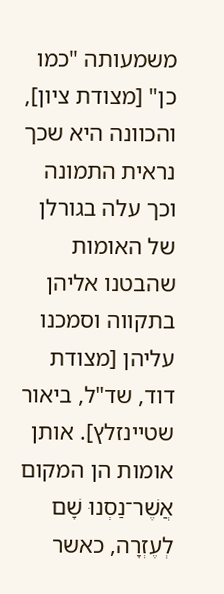משמעותה "כמו כן" [מצודת ציון], והכוונה היא שכך נראית התמונה וכך עלה בגורלן של האומות שהבטנו אליהן בתקווה וסמכנו עליהן [מצודת דוד, שד"ל, ביאור שטיינזלץ]. אותן אומות הן המקום אֲשֶׁר־נַסְנוּ שָׁם לְעֶזְרָה, כאשר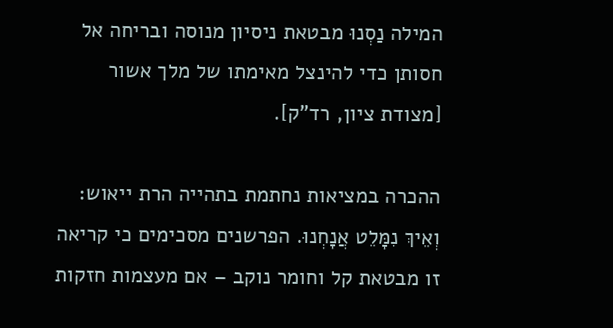המילה נַסְנוּ מבטאת ניסיון מנוסה ובריחה אל חסותן כדי להינצל מאימתו של מלך אשור [מצודת ציון, רד"ק].

ההכרה במציאות נחתמת בתהייה הרת ייאוש: וְאֵיךְ נִמָּלֵט אֲנָחְנוּ. הפרשנים מסכימים כי קריאה זו מבטאת קל וחומר נוקב – אם מעצמות חזקות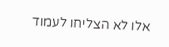אלו לא הצליחו לעמוד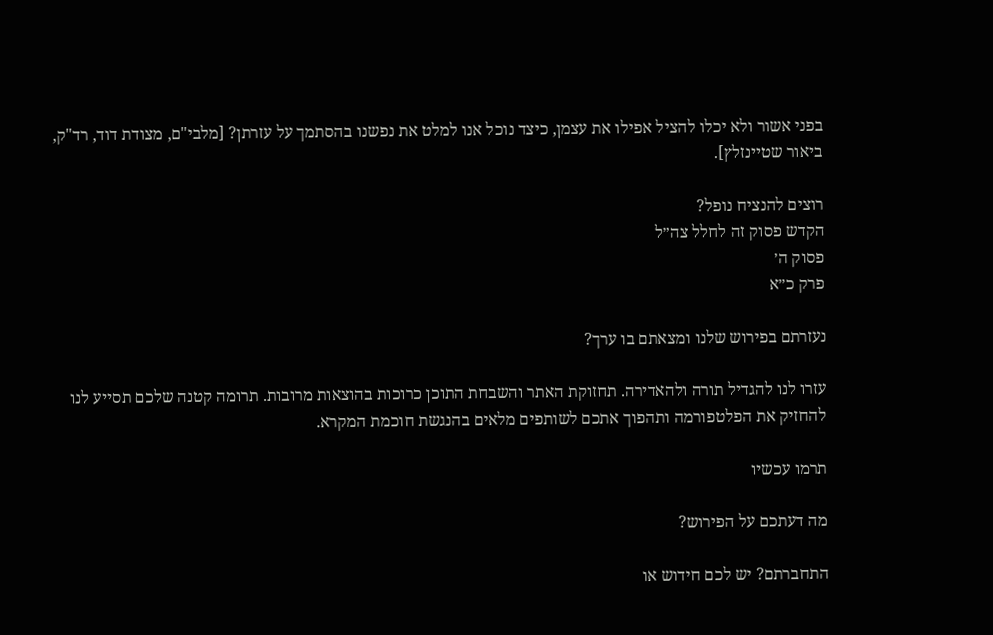בפני אשור ולא יכלו להציל אפילו את עצמן, כיצד נוכל אנו למלט את נפשנו בהסתמך על עזרתן? [מלבי"ם, מצודת דוד, רד"ק, ביאור שטיינזלץ].

רוצים להנציח נופל?
הקדש פסוק זה לחלל צה״ל
פסוק ה׳
פרק כ״א

נעזרתם בפירוש שלנו ומצאתם בו ערך?

עזרו לנו להגדיל תורה ולהאדירה. תחזוקת האתר והשבחת התוכן כרוכות בהוצאות מרובות. תרומה קטנה שלכם תסייע לנו להחזיק את הפלטפורמה ותהפוך אתכם לשותפים מלאים בהנגשת חוכמת המקרא.

תרמו עכשיו

מה דעתכם על הפירוש?

התחברתם? יש לכם חידוש או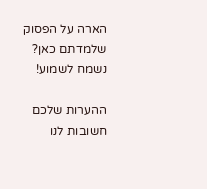הארה על הפסוק שלמדתם כאן? נשמח לשמוע!

ההערות שלכם חשובות לנו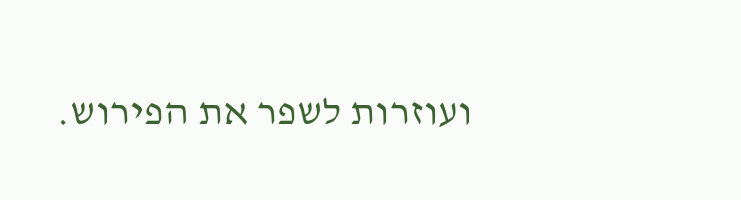ועוזרות לשפר את הפירוש.